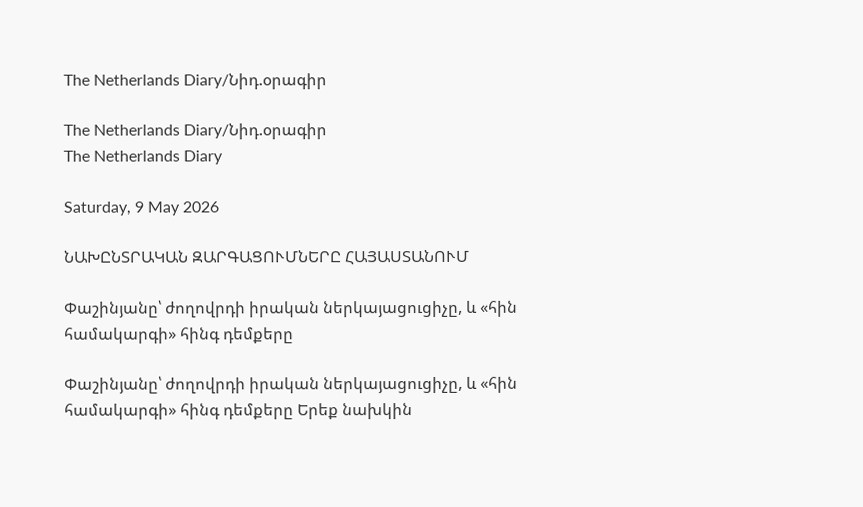The Netherlands Diary/Նիդ.օրագիր

The Netherlands Diary/Նիդ.օրագիր
The Netherlands Diary

Saturday, 9 May 2026

ՆԱԽԸՆՏՐԱԿԱՆ ԶԱՐԳԱՑՈՒՄՆԵՐԸ ՀԱՅԱՍՏԱՆՈՒՄ

Փաշինյանը՝ ժողովրդի իրական ներկայացուցիչը, և «հին համակարգի» հինգ դեմքերը

Փաշինյանը՝ ժողովրդի իրական ներկայացուցիչը, և «հին համակարգի» հինգ դեմքերը Երեք նախկին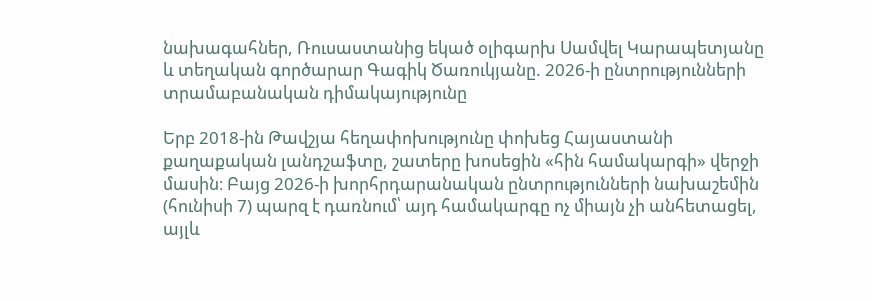նախագահներ, Ռուսաստանից եկած օլիգարխ Սամվել Կարապետյանը և տեղական գործարար Գագիկ Ծառուկյանը. 2026-ի ընտրությունների տրամաբանական դիմակայությունը

Երբ 2018-ին Թավշյա հեղափոխությունը փոխեց Հայաստանի քաղաքական լանդշաֆտը, շատերը խոսեցին «հին համակարգի» վերջի մասին։ Բայց 2026-ի խորհրդարանական ընտրությունների նախաշեմին (հունիսի 7) պարզ է դառնում՝ այդ համակարգը ոչ միայն չի անհետացել, այլև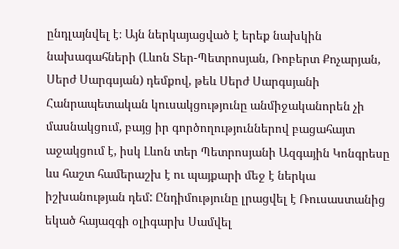ընդլայնվել է։ Այն ներկայացված է երեք նախկին նախագահների (Լևոն Տեր-Պետրոսյան, Ռոբերտ Քոչարյան, Սերժ Սարգսյան) դեմքով, թեև Սերժ Սարգսյանի Հանրապետական կուսակցությունը անմիջականորեն չի մասնակցում, բայց իր գործողություններով բացահայտ աջակցում է, իսկ Լևոն տեր Պետրոսյանի Ազգային Կոնգրեսը ևս հաշտ համերաշխ է ու պայքարի մեջ է ներկա իշխանության դեմ: Ընդիմությունը լրացվել է Ռուսաստանից եկած հայազգի օլիգարխ Սամվել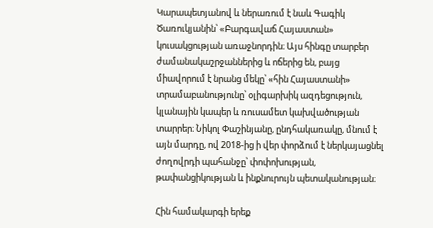Կարապետյանով և ներառում է նաև Գագիկ Ծառուկյանին՝ «Բարգավաճ Հայաստան» կուսակցության առաջնորդին։ Այս հինգը տարբեր ժամանակաշրջաններից և ոճերից են, բայց միավորում է նրանց մեկը՝ «հին Հայաստանի» տրամաբանությունը՝ օլիգարխիկ ազդեցություն, կլանային կապեր և ռուսամետ կախվածության տարրեր։ Նիկոլ Փաշինյանը, ընդհակառակը, մնում է այն մարդը, ով 2018-ից ի վեր փորձում է ներկայացնել ժողովրդի պահանջը՝ փոփոխության, թափանցիկության և ինքնուրույն պետականության։

Հին համակարգի երեք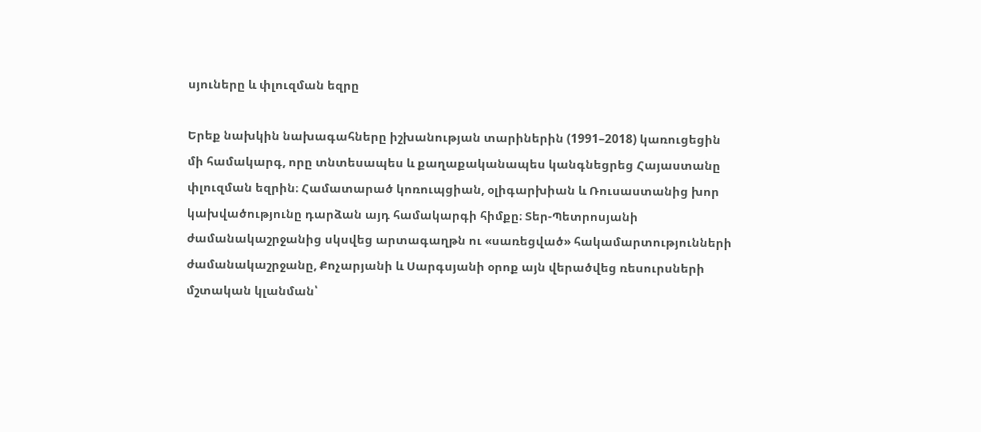սյուները և փլուզման եզրը

Երեք նախկին նախագահները իշխանության տարիներին (1991–2018) կառուցեցին մի համակարգ, որը տնտեսապես և քաղաքականապես կանգնեցրեց Հայաստանը փլուզման եզրին։ Համատարած կոռուպցիան, օլիգարխիան և Ռուսաստանից խոր կախվածությունը դարձան այդ համակարգի հիմքը։ Տեր-Պետրոսյանի ժամանակաշրջանից սկսվեց արտագաղթն ու «սառեցված» հակամարտությունների ժամանակաշրջանը, Քոչարյանի և Սարգսյանի օրոք այն վերածվեց ռեսուրսների մշտական կլանման՝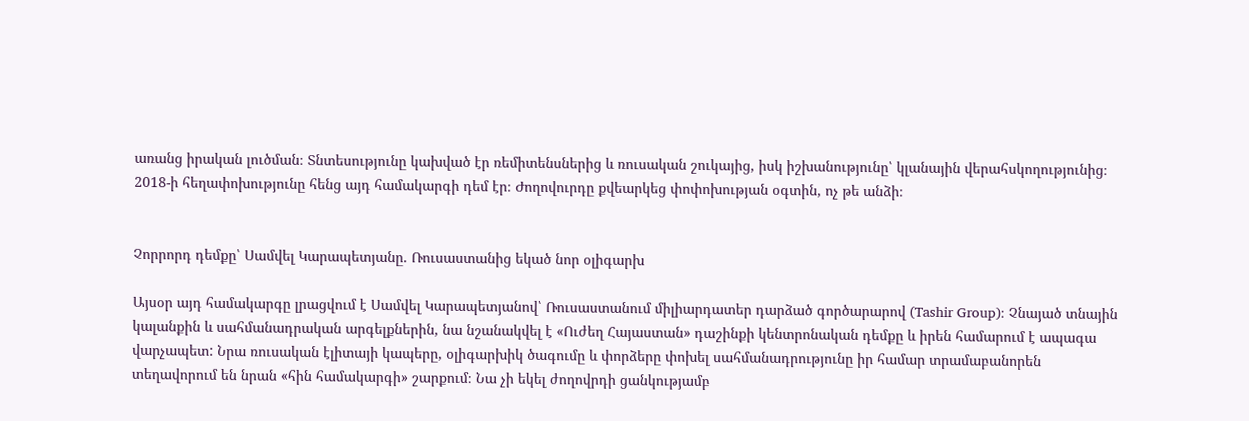առանց իրական լուծման։ Տնտեսությունը կախված էր ռեմիտենսներից և ռուսական շուկայից, իսկ իշխանությունը՝ կլանային վերահսկողությունից։ 2018-ի հեղափոխությունը հենց այդ համակարգի դեմ էր։ Ժողովուրդը քվեարկեց փոփոխության օգտին, ոչ թե անձի։


Չորրորդ դեմքը՝ Սամվել Կարապետյանը. Ռուսաստանից եկած նոր օլիգարխ

Այսօր այդ համակարգը լրացվում է Սամվել Կարապետյանով՝ Ռուսաստանում միլիարդատեր դարձած գործարարով (Tashir Group)։ Չնայած տնային կալանքին և սահմանադրական արգելքներին, նա նշանակվել է «Ուժեղ Հայաստան» դաշինքի կենտրոնական դեմքը և իրեն համարում է ապագա վարչապետ: Նրա ռուսական էլիտայի կապերը, օլիգարխիկ ծագումը և փորձերը փոխել սահմանադրությունը իր համար տրամաբանորեն տեղավորում են նրան «հին համակարգի» շարքում։ Նա չի եկել ժողովրդի ցանկությամբ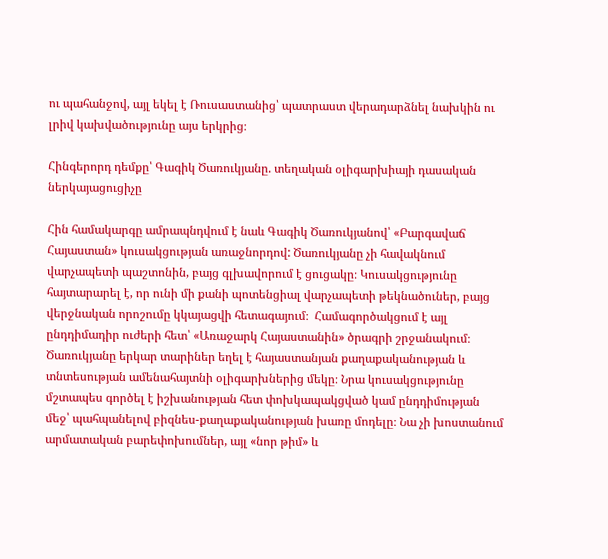ու պահանջով, այլ եկել է Ռուսաստանից՝ պատրաստ վերադարձնել նախկին ու լրիվ կախվածությունը այս երկրից։

Հինգերորդ դեմքը՝ Գագիկ Ծառուկյանը. տեղական օլիգարխիայի դասական ներկայացուցիչը

Հին համակարգը ամրապնդվում է նաև Գագիկ Ծառուկյանով՝ «Բարգավաճ Հայաստան» կուսակցության առաջնորդով: Ծառուկյանը չի հավակնում վարչապետի պաշտոնին, բայց գլխավորում է ցուցակը։ Կուսակցությունը հայտարարել է, որ ունի մի քանի պոտենցիալ վարչապետի թեկնածուներ, բայց վերջնական որոշումը կկայացվի հետագայում։  Համագործակցում է այլ ընդդիմադիր ուժերի հետ՝ «Առաջարկ Հայաստանին» ծրագրի շրջանակում։ Ծառուկյանը երկար տարիներ եղել է հայաստանյան քաղաքականության և տնտեսության ամենահայտնի օլիգարխներից մեկը։ Նրա կուսակցությունը մշտապես գործել է իշխանության հետ փոխկապակցված կամ ընդդիմության մեջ՝ պահպանելով բիզնես-քաղաքականության խառը մոդելը։ Նա չի խոստանում արմատական բարեփոխումներ, այլ «նոր թիմ» և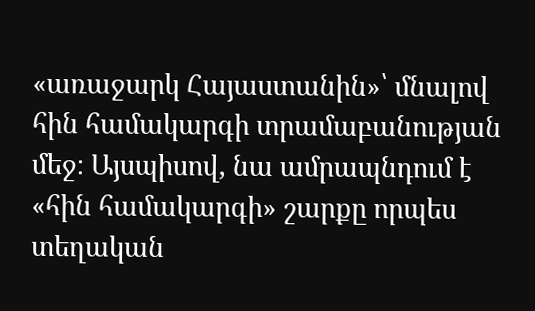«առաջարկ Հայաստանին»՝ մնալով հին համակարգի տրամաբանության մեջ։ Այսպիսով, նա ամրապնդում է «հին համակարգի» շարքը որպես տեղական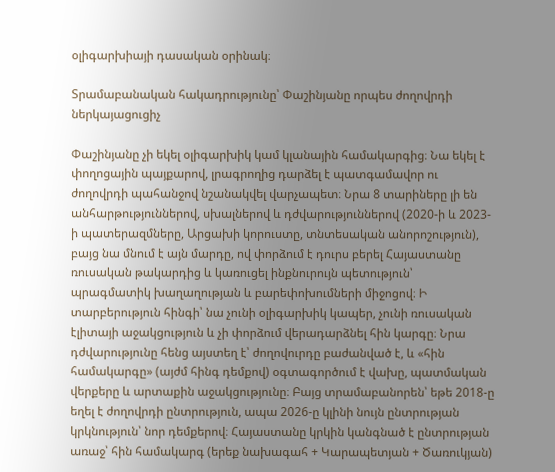օլիգարխիայի դասական օրինակ։

Տրամաբանական հակադրությունը՝ Փաշինյանը որպես ժողովրդի ներկայացուցիչ

Փաշինյանը չի եկել օլիգարխիկ կամ կլանային համակարգից։ Նա եկել է փողոցային պայքարով, լրագրողից դարձել է պատգամավոր ու ժողովրդի պահանջով նշանակվել վարչապետ։ Նրա 8 տարիները լի են անհարթություններով, սխալներով և դժվարություններով (2020-ի և 2023-ի պատերազմները, Արցախի կորուստը, տնտեսական անորոշություն), բայց նա մնում է այն մարդը, ով փորձում է դուրս բերել Հայաստանը ռուսական թակարդից և կառուցել ինքնուրույն պետություն՝ պրագմատիկ խաղաղության և բարեփոխումների միջոցով։ Ի տարբերություն հինգի՝ նա չունի օլիգարխիկ կապեր, չունի ռուսական էլիտայի աջակցություն և չի փորձում վերադարձնել հին կարգը։ Նրա դժվարությունը հենց այստեղ է՝ ժողովուրդը բաժանված է, և «հին համակարգը» (այժմ հինգ դեմքով) օգտագործում է վախը, պատմական վերքերը և արտաքին աջակցությունը։ Բայց տրամաբանորեն՝ եթե 2018-ը եղել է ժողովրդի ընտրություն, ապա 2026-ը կլինի նույն ընտրության կրկնություն՝ նոր դեմքերով։ Հայաստանը կրկին կանգնած է ընտրության առաջ՝ հին համակարգ (երեք նախագահ + Կարապետյան + Ծառուկյան)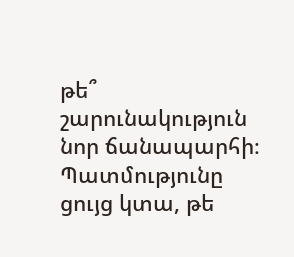թե՞ շարունակություն նոր ճանապարհի։ Պատմությունը ցույց կտա, թե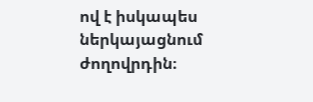ով է իսկապես ներկայացնում ժողովրդին։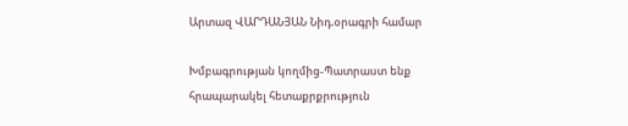Արտազ ՎԱՐԴԱՆՅԱՆ Նիդ.օրագրի համար

Խմբագրության կողմից-Պատրաստ ենք հրապարակել հետաքրքրություն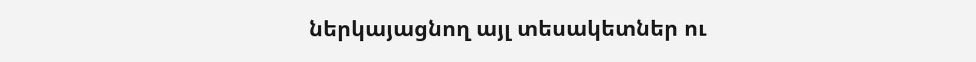ներկայացնող այլ տեսակետներ ու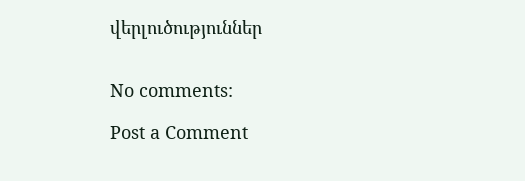վերլուծություններ


No comments:

Post a Comment